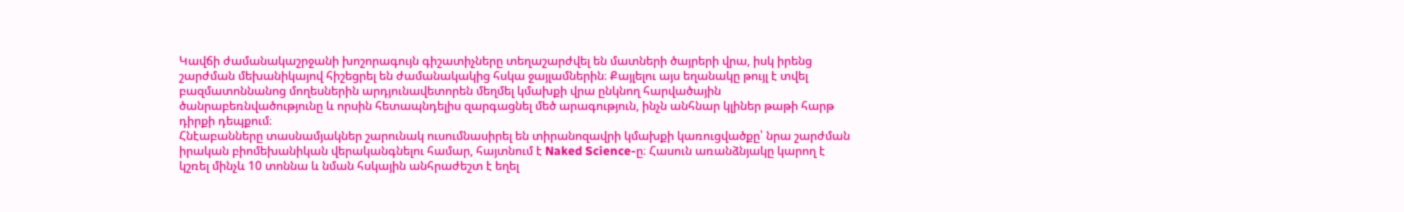Կավճի ժամանակաշրջանի խոշորագույն գիշատիչները տեղաշարժվել են մատների ծայրերի վրա, իսկ իրենց շարժման մեխանիկայով հիշեցրել են ժամանակակից հսկա ջայլամներին։ Քայլելու այս եղանակը թույլ է տվել բազմատոննանոց մողեսներին արդյունավետորեն մեղմել կմախքի վրա ընկնող հարվածային ծանրաբեռնվածությունը և որսին հետապնդելիս զարգացնել մեծ արագություն, ինչն անհնար կլիներ թաթի հարթ դիրքի դեպքում։
Հնէաբանները տասնամյակներ շարունակ ուսումնասիրել են տիրանոզավրի կմախքի կառուցվածքը՝ նրա շարժման իրական բիոմեխանիկան վերականգնելու համար, հայտնում է Naked Science-ը։ Հասուն առանձնյակը կարող է կշռել մինչև 10 տոննա և նման հսկային անհրաժեշտ է եղել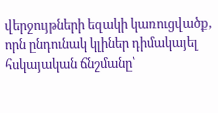վերջույթների եզակի կառուցվածք, որն ընդունակ կլիներ դիմակայել հսկայական ճնշմանը՝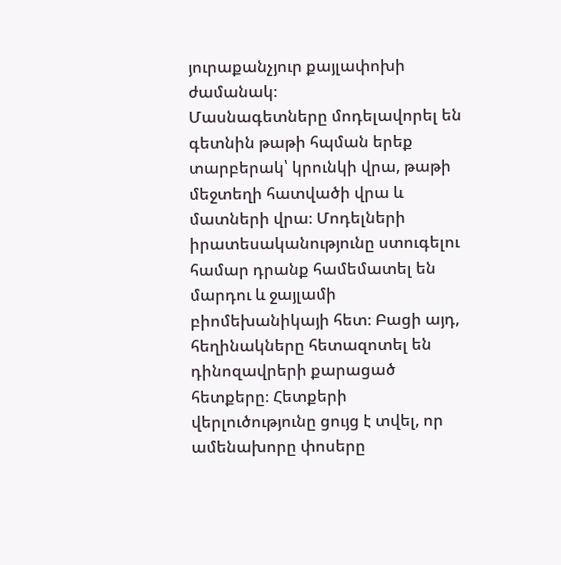յուրաքանչյուր քայլափոխի ժամանակ։
Մասնագետները մոդելավորել են գետնին թաթի հպման երեք տարբերակ՝ կրունկի վրա, թաթի մեջտեղի հատվածի վրա և մատների վրա։ Մոդելների իրատեսականությունը ստուգելու համար դրանք համեմատել են մարդու և ջայլամի բիոմեխանիկայի հետ։ Բացի այդ, հեղինակները հետազոտել են դինոզավրերի քարացած հետքերը։ Հետքերի վերլուծությունը ցույց է տվել, որ ամենախորը փոսերը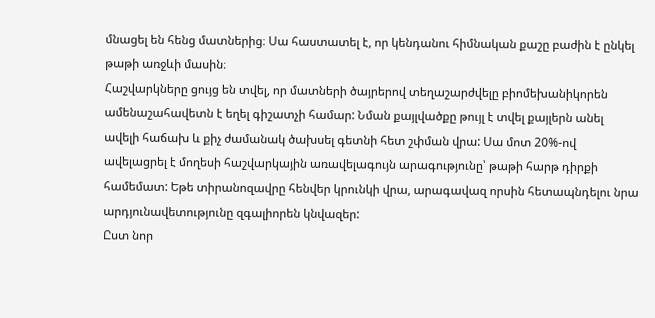մնացել են հենց մատներից։ Սա հաստատել է, որ կենդանու հիմնական քաշը բաժին է ընկել թաթի առջևի մասին։
Հաշվարկները ցույց են տվել, որ մատների ծայրերով տեղաշարժվելը բիոմեխանիկորեն ամենաշահավետն է եղել գիշատչի համար: Նման քայլվածքը թույլ է տվել քայլերն անել ավելի հաճախ և քիչ ժամանակ ծախսել գետնի հետ շփման վրա: Սա մոտ 20%-ով ավելացրել է մողեսի հաշվարկային առավելագույն արագությունը՝ թաթի հարթ դիրքի համեմատ: Եթե տիրանոզավրը հենվեր կրունկի վրա, արագավազ որսին հետապնդելու նրա արդյունավետությունը զգալիորեն կնվազեր:
Ըստ նոր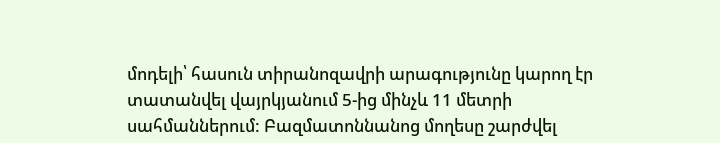մոդելի՝ հասուն տիրանոզավրի արագությունը կարող էր տատանվել վայրկյանում 5-ից մինչև 11 մետրի սահմաններում: Բազմատոննանոց մողեսը շարժվել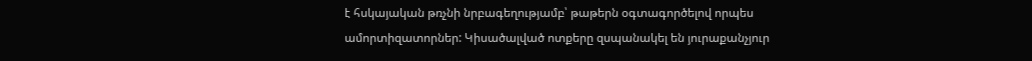է հսկայական թռչնի նրբագեղությամբ՝ թաթերն օգտագործելով որպես ամորտիզատորներ: Կիսածալված ոտքերը զսպանակել են յուրաքանչյուր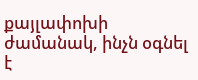քայլափոխի ժամանակ, ինչն օգնել է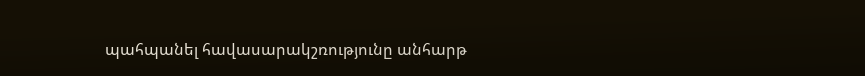պահպանել հավասարակշռությունը անհարթ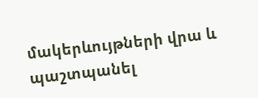մակերևույթների վրա և պաշտպանել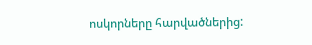ոսկորները հարվածներից: